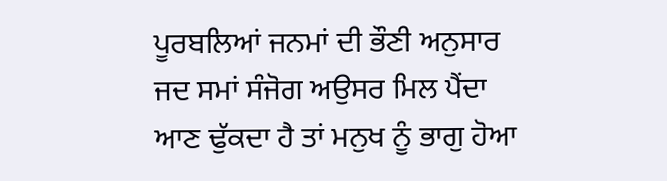ਪੂਰਬਲਿਆਂ ਜਨਮਾਂ ਦੀ ਭੌਣੀ ਅਨੁਸਾਰ ਜਦ ਸਮਾਂ ਸੰਜੋਗ ਅਉਸਰ ਮਿਲ ਪੈਂਦਾ ਆਣ ਢੁੱਕਦਾ ਹੈ ਤਾਂ ਮਨੁਖ ਨੂੰ ਭਾਗੁ ਹੋਆ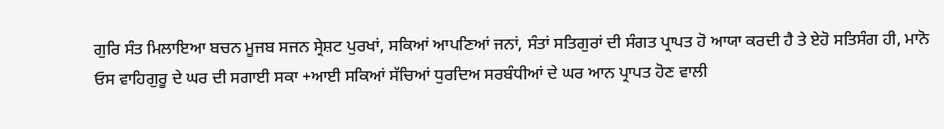ਗੁਰਿ ਸੰਤ ਮਿਲਾਇਆ ਬਚਨ ਮੂਜਬ ਸਜਨ ਸ੍ਰੇਸ਼ਟ ਪੁਰਖਾਂ, ਸਕਿਆਂ ਆਪਣਿਆਂ ਜਨਾਂ, ਸੰਤਾਂ ਸਤਿਗੁਰਾਂ ਦੀ ਸੰਗਤ ਪ੍ਰਾਪਤ ਹੋ ਆਯਾ ਕਰਦੀ ਹੈ ਤੇ ਏਹੋ ਸਤਿਸੰਗ ਹੀ, ਮਾਨੋ ਓਸ ਵਾਹਿਗੁਰੂ ਦੇ ਘਰ ਦੀ ਸਗਾਈ ਸਕਾ +ਆਈ ਸਕਿਆਂ ਸੱਚਿਆਂ ਧੁਰਦਿਅ ਸਰਬੰਧੀਆਂ ਦੇ ਘਰ ਆਨ ਪ੍ਰਾਪਤ ਹੋਣ ਵਾਲੀ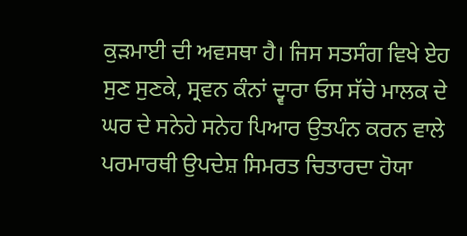ਕੁੜਮਾਈ ਦੀ ਅਵਸਥਾ ਹੈ। ਜਿਸ ਸਤਸੰਗ ਵਿਖੇ ਏਹ ਸੁਣ ਸੁਣਕੇ, ਸ੍ਰਵਨ ਕੰਨਾਂ ਦ੍ਵਾਰਾ ਓਸ ਸੱਚੇ ਮਾਲਕ ਦੇ ਘਰ ਦੇ ਸਨੇਹੇ ਸਨੇਹ ਪਿਆਰ ਉਤਪੰਨ ਕਰਨ ਵਾਲੇ ਪਰਮਾਰਥੀ ਉਪਦੇਸ਼ ਸਿਮਰਤ ਚਿਤਾਰਦਾ ਹੋਯਾ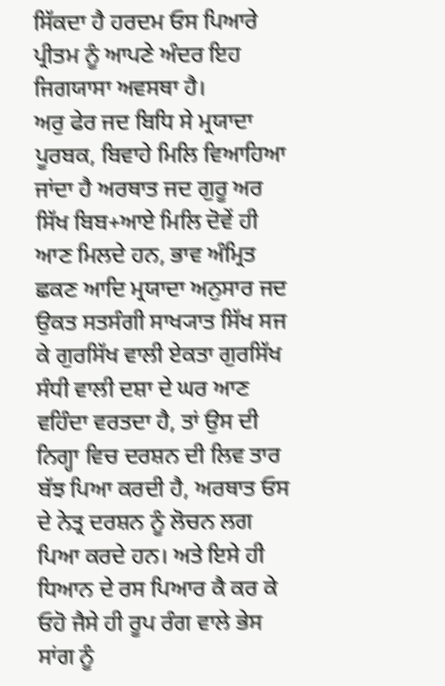ਸਿੱਕਦਾ ਹੈ ਹਰਦਮ ਓਸ ਪਿਆਰੇ ਪ੍ਰੀਤਮ ਨੂੰ ਆਪਣੇ ਅੰਦਰ ਇਹ ਜਿਗਯਾਸਾ ਅਵਸਥਾ ਹੈ।
ਅਰੁ ਫੇਰ ਜਦ ਬਿਧਿ ਸੇ ਮ੍ਰਯਾਦਾ ਪੂਰਬਕ, ਬਿਵਾਹੇ ਮਿਲਿ ਵਿਆਹਿਆ ਜਾਂਦਾ ਹੈ ਅਰਥਾਤ ਜਦ ਗੁਰੂ ਅਰ ਸਿੱਖ ਬਿਬ+ਆਏ ਮਿਲਿ ਦੋਵੇਂ ਹੀ ਆਣ ਮਿਲਦੇ ਹਨ, ਭਾਵ ਅੰਮ੍ਰਿਤ ਛਕਣ ਆਦਿ ਮ੍ਰਯਾਦਾ ਅਨੁਸਾਰ ਜਦ ਉਕਤ ਸਤਸੰਗੀ ਸਾਖ੍ਯਾਤ ਸਿੱਖ ਸਜ ਕੇ ਗੁਰਸਿੱਖ ਵਾਲੀ ਏਕਤਾ ਗੁਰਸਿੱਖ ਸੰਧੀ ਵਾਲੀ ਦਸ਼ਾ ਦੇ ਘਰ ਆਣ ਵਹਿੰਦਾ ਵਰਤਦਾ ਹੈ, ਤਾਂ ਉਸ ਦੀ ਨਿਗ੍ਹਾ ਵਿਚ ਦਰਸ਼ਨ ਦੀ ਲਿਵ ਤਾਰ ਬੱਝ ਪਿਆ ਕਰਦੀ ਹੈ, ਅਰਥਾਤ ਓਸ ਦੇ ਨੇਤ੍ਰ ਦਰਸ਼ਨ ਨੂੰ ਲੋਚਨ ਲਗ ਪਿਆ ਕਰਦੇ ਹਨ। ਅਤੇ ਇਸੇ ਹੀ ਧਿਆਨ ਦੇ ਰਸ ਪਿਆਰ ਕੈ ਕਰ ਕੇ ਓਹੋ ਜੈਸੇ ਹੀ ਰੂਪ ਰੰਗ ਵਾਲੇ ਭੇਸ ਸਾਂਗ ਨੂੰ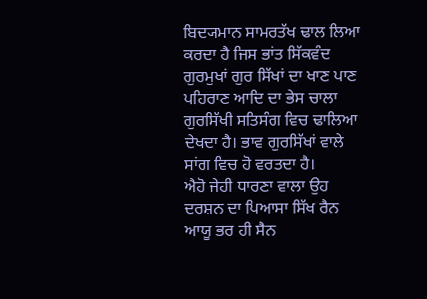ਬਿਦ੍ਯਮਾਨ ਸਾਮਰਤੱਖ ਢਾਲ ਲਿਆ ਕਰਦਾ ਹੈ ਜਿਸ ਭਾਂਤ ਸਿੱਕਵੰਦ ਗੁਰਮੁਖਾਂ ਗੁਰ ਸਿੱਖਾਂ ਦਾ ਖਾਣ ਪਾਣ ਪਹਿਰਾਣ ਆਦਿ ਦਾ ਭੇਸ ਚਾਲਾ ਗੁਰਸਿੱਖੀ ਸਤਿਸੰਗ ਵਿਚ ਢਾਲਿਆ ਦੇਖਦਾ ਹੈ। ਭਾਵ ਗੁਰਸਿੱਖਾਂ ਵਾਲੇ ਸਾਂਗ ਵਿਚ ਹੋ ਵਰਤਦਾ ਹੈ।
ਐਹੋ ਜੇਹੀ ਧਾਰਣਾ ਵਾਲਾ ਉਹ ਦਰਸ਼ਨ ਦਾ ਪਿਆਸਾ ਸਿੱਖ ਰੈਨ ਆਯੂ ਭਰ ਹੀ ਸੈਨ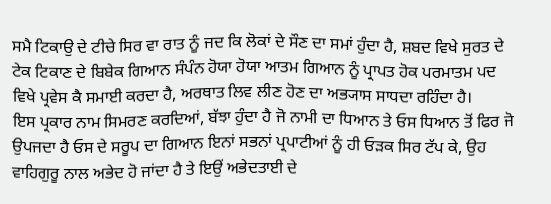ਸਮੈ ਟਿਕਾਉ ਦੇ ਟੀਚੇ ਸਿਰ ਵਾ ਰਾਤ ਨੂੰ ਜਦ ਕਿ ਲੋਕਾਂ ਦੇ ਸੌਣ ਦਾ ਸਮਾਂ ਹੁੰਦਾ ਹੈ, ਸ਼ਬਦ ਵਿਖੇ ਸੁਰਤ ਦੇ ਟੇਕ ਟਿਕਾਣ ਦੇ ਬਿਬੇਕ ਗਿਆਨ ਸੰਪੰਨ ਹੋਯਾ ਹੋਯਾ ਆਤਮ ਗਿਆਨ ਨੂੰ ਪ੍ਰਾਪਤ ਹੋਕ ਪਰਮਾਤਮ ਪਦ ਵਿਖੇ ਪ੍ਰਵੇਸ ਕੈ ਸਮਾਈ ਕਰਦਾ ਹੈ, ਅਰਥਾਤ ਲਿਵ ਲੀਣ ਹੋਣ ਦਾ ਅਭ੍ਯਾਸ ਸਾਧਦਾ ਰਹਿੰਦਾ ਹੈ।
ਇਸ ਪ੍ਰਕਾਰ ਨਾਮ ਸਿਮਰਣ ਕਰਦਿਆਂ, ਬੱਝਾ ਹੁੰਦਾ ਹੈ ਜੋ ਨਾਮੀ ਦਾ ਧਿਆਨ ਤੇ ਓਸ ਧਿਆਨ ਤੋਂ ਫਿਰ ਜੋ ਉਪਜਦਾ ਹੈ ਓਸ ਦੇ ਸਰੂਪ ਦਾ ਗਿਆਨ ਇਨਾਂ ਸਭਨਾਂ ਪ੍ਰਪਾਟੀਆਂ ਨੂੰ ਹੀ ਓੜਕ ਸਿਰ ਟੱਪ ਕੇ, ਉਹ ਵਾਹਿਗੁਰੂ ਨਾਲ ਅਭੇਦ ਹੋ ਜਾਂਦਾ ਹੈ ਤੇ ਇਉਂ ਅਭੇਦਤਾਈ ਦੇ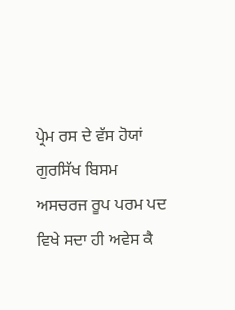ਪ੍ਰੇਮ ਰਸ ਦੇ ਵੱਸ ਹੋਯਾਂ ਗੁਰਸਿੱਖ ਬਿਸਮ ਅਸਚਰਜ ਰੂਪ ਪਰਮ ਪਦ ਵਿਖੇ ਸਦਾ ਹੀ ਅਵੇਸ ਕੈ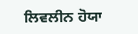ਲਿਵਲੀਨ ਹੋਯਾ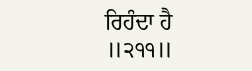ਰਿਹੰਦਾ ਹੈ ॥੨੧੧॥